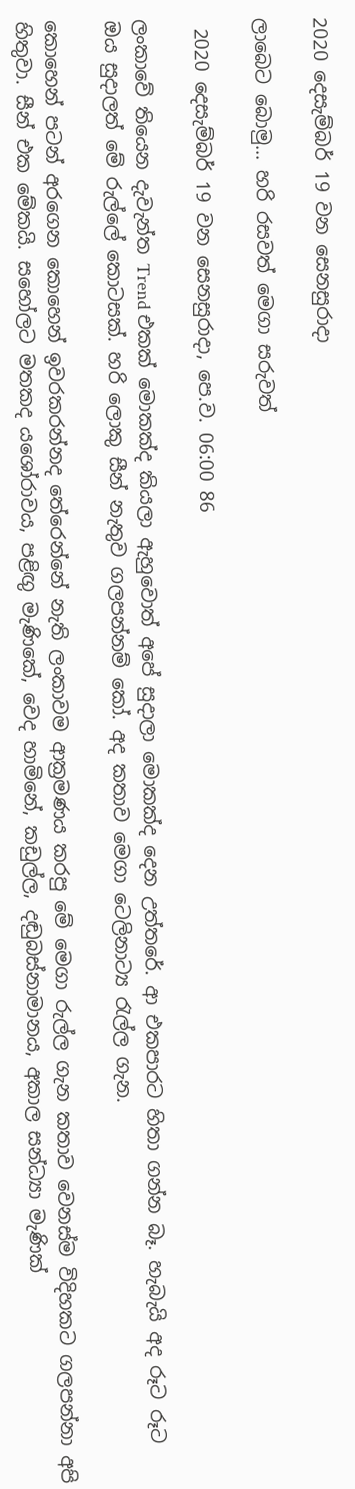2020 දෙසැම්බර් 19 වන සෙනසුරාදා

ලාබෙට බොමු... හරි රසවත් මෙගා සරුවත්

 2020 දෙසැම්බර් 19 වන සෙනසුරාදා, පෙ.ව. 06:00 86

ලංකාවේ තියෙන දැවැන්ත Trend එකක් මොකක්ද කියලා ඇහුවොත් අපේ සුදාලා මොකක්ද දෙන උත්තරේ. ආ එකපාරට හිතා ගන්න බෑ. හැබැයි අද රූට රූට ඔය සුදාලත් මේ රුල්ලේ කොටසක්. හරි ලොකු සීන් නැතුව ගලපන්නම් කෝ. අද කතාව මෙගා ටෙලිනාට්‍ය රැල්ල ගැන.

කොහෙන් පටන් අරගෙන කොහෙන් ඉවරකරන්නද තේරෙන්නේ නැති ලංකාවම ආක්‍රමණය කරපු මේ මෙගා රුල්ල ගැන කතාව වෙනස්ම විදිහකට ගලපන්නා අපි හිතුවා. සීන් එක මේකයි. සහෝලට මතකද යශෝරාවය, පළිඟු මැණිකේ, වෙද හාමිනේ, කඩුල්ල, දඬුබස්නාමානය, අකාල සන්ධ්‍යා මැණික්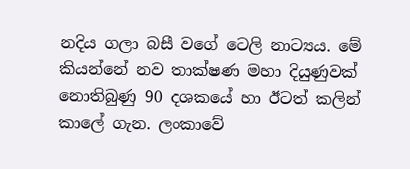නදිය ගලා බසී වගේ ටෙලි නාට්‍යය. මේ කියන්නේ නව තාක්ෂණ මහා දියුණුවක් නොතිබුණු 90 දශකයේ හා ඊටත් කලින් කාලේ ගැන. ලංකාවේ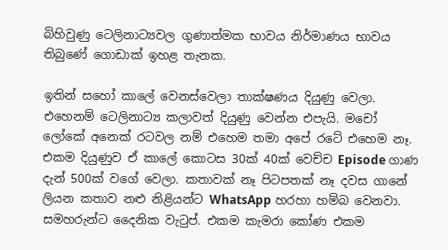බිහිවුණු ටෙලිනාට්‍යවල ගුණාත්මක භාවය නිර්මාණය භාවය තිබුණේ ගොඩාක් ඉහළ තැනක.

ඉතින් සහෝ කාලේ වෙනස්වෙලා තාක්ෂණය දියුණු වෙලා. එහෙනම් ටෙලිනාට්‍ය කලාවත් දියුණු වෙන්න එපැයි. මචෝ ලෝකේ අනෙක් රටවල නම් එහෙම තමා අපේ රටේ එහෙම නෑ. එකම දියුණුව ඒ කාලේ කොටස 30ක් 40ක් වෙච්ච Episode ගාණ දැන් 500ක් වගේ වෙලා. කතාවක් නෑ පිටපතක් නෑ දවස ගානේ ලියන කතාව නළු නිළියන්ට WhatsApp හරහා හම්බ වෙනවා. සමහරුන්ට දෛනික වැටුප්. එකම කැමරා කෝණ එකම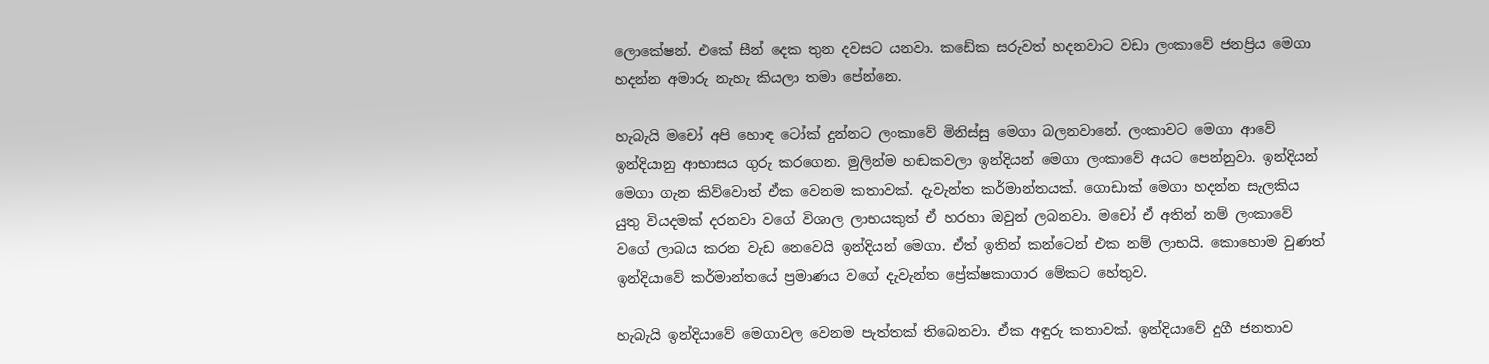ලොකේෂන්. එකේ සීන් දෙක තුන දවසට යනවා. කඩේක සරුවත් හදනවාට වඩා ලංකාවේ ජනප්‍රිය මෙගා හදන්න අමාරු නැහැ කියලා තමා පේන්නෙ.

හැබැයි මචෝ අපි හොඳ ටෝක් දුන්නට ලංකාවේ මිනිස්සු මෙගා බලනවානේ. ලංකාවට මෙගා ආවේ ඉන්දියානු ආභාසය ගුරු කරගෙන. මුලින්ම හඬකවලා ඉන්දියන් මෙගා ලංකාවේ අයට පෙන්නුවා. ඉන්දියන් මෙගා ගැන කිව්වොත් ඒක වෙනම කතාවක්. දැවැන්ත කර්මාන්තයක්. ගොඩාක් මෙගා හදන්න සැලකිය යුතු වියදමක් දරනවා වගේ විශාල ලාභයකුත් ඒ හරහා ඔවුන් ලබනවා. මචෝ ඒ අතින් නම් ලංකාවේ වගේ ලාබය කරන වැඩ නෙවෙයි ඉන්දියන් මෙගා. ඒත් ඉතින් කන්ටෙන් එක නම් ලාභයි. කොහොම වුණත් ඉන්දියාවේ කර්මාන්තයේ ප්‍රමාණය වගේ දැවැන්ත ප්‍රේක්ෂකාගාර මේකට හේතුව.

හැබැයි ඉන්දියාවේ මෙගාවල වෙනම පැත්තක් තිබෙනවා. ඒක අඳුරු කතාවක්. ඉන්දියාවේ දුගී ජනතාව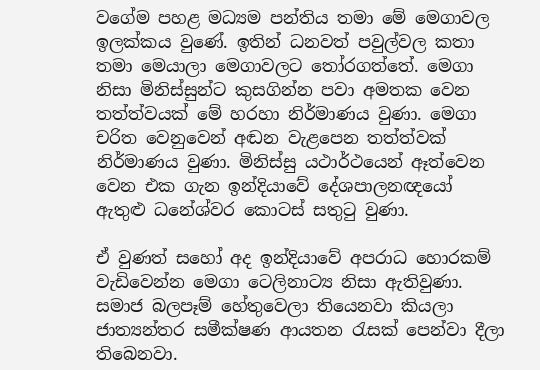වගේම පහළ මධ්‍යම පන්තිය තමා මේ මෙගාවල ඉලක්කය වුණේ. ඉතින් ධනවත් පවුල්වල කතා තමා මෙයාලා මෙගාවලට තෝරගත්තේ. මෙගා නිසා මිනිස්සුන්ට කුසගින්න පවා අමතක වෙන තත්ත්වයක් මේ හරහා නිර්මාණය වුණා. මෙගා චරිත වෙනුවෙන් අඬන වැළපෙන තත්ත්වක් නිර්මාණය වුණා. මිනිස්සු යථාර්ථයෙන් ඈත්වෙන වෙන එක ගැන ඉන්දියාවේ දේශපාලනඥයෝ ඇතුළු ධනේශ්වර කොටස් සතුටු වුණා.

ඒ වුණත් සහෝ අද ඉන්දියාවේ අපරාධ හොරකම් වැඩිවෙන්න මෙගා ටෙලිනාට්‍ය නිසා ඇතිවුණා. සමාජ බලපෑම් හේතුවෙලා තියෙනවා කියලා ජාත්‍යන්තර සමීක්ෂණ ආයතන රැසක් පෙන්වා දීලා තිබෙනවා.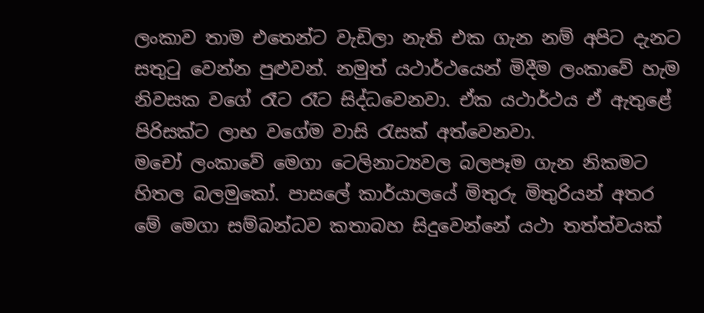ලංකාව තාම එතෙන්ට වැඩිලා නැති එක ගැන නම් අපිට දැනට සතුටු වෙන්න පුළුවන්. නමුත් යථාර්ථයෙන් මිදීම ලංකාවේ හැම නිවසක වගේ රෑට රෑට සිද්ධවෙනවා. ඒක යථාර්ථය ඒ ඇතුළේ පිරිසක්ට ලාභ වගේම වාසි රැසක් අත්වෙනවා.
මචෝ ලංකාවේ මෙගා ටෙලිනාට්‍යවල බලපෑම ගැන නිකමට හිතල බලමුකෝ. පාසලේ කාර්යාලයේ මිතුරු මිතුරියන් අතර මේ මෙගා සම්බන්ධව කතාබහ සිදුවෙන්නේ යථා තත්ත්වයක්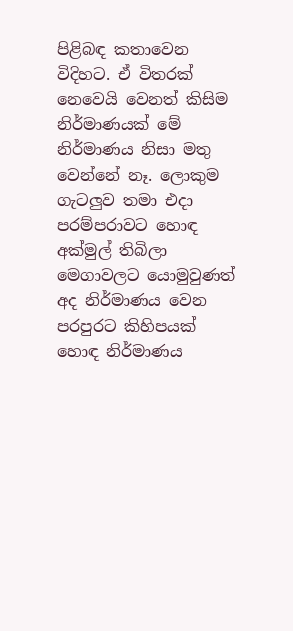පිළිබඳ කතාවෙන විදිහට. ඒ විතරක් නෙවෙයි වෙනත් කිසිම නිර්මාණයක් මේ නිර්මාණය නිසා මතු වෙන්නේ නෑ. ලොකුම ගැටලුව තමා එදා පරම්පරාවට හොඳ අක්මුල් තිබිලා මෙගාවලට යොමුවුණත් අද නිර්මාණය වෙන පරපුරට කිහිපයක් හොඳ නිර්මාණය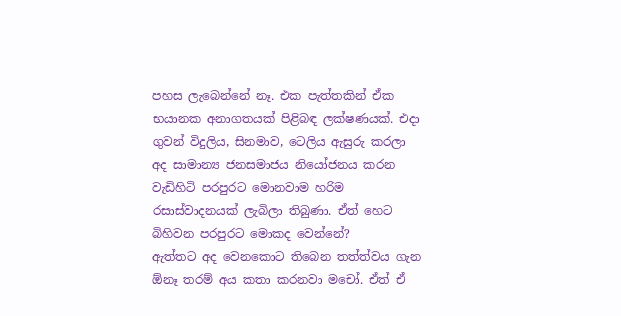පහස ලැබෙන්නේ නෑ. එක පැත්තකින් ඒක භයානක අනාගතයක් පිළිබඳ ලක්ෂණයක්. එදා ගුවන් විදුලිය, සිනමාව, ටෙලිය ඇසුරු කරලා අද සාමාන්‍ය ජනසමාජය නියෝජනය කරන වැඩිහිටි පරපුරට මොනවාම හරිම රසාස්වාදනයක් ලැබිලා තිබුණා. ඒත් හෙට බිහිවන පරපුරට මොකද වෙන්නේ?
ඇත්තට අද වෙනකොට තිබෙන තත්ත්වය ගැන ඕනෑ තරම් අය කතා කරනවා මචෝ. ඒත් ඒ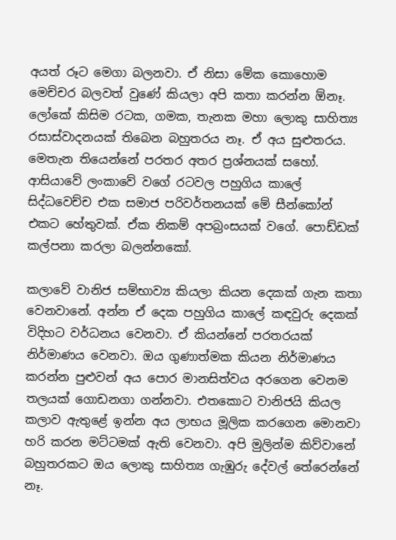අයත් රූට මෙගා බලනවා. ඒ නිසා මේක කොහොම මෙච්චර බලවත් වුණේ කියලා අපි කතා කරන්න ඕනෑ. ලෝකේ කිසිම රටක, ගමක, තැනක මහා ලොකු සාහිත්‍ය රසාස්වාදනයක් තිබෙන බහුතරය නෑ. ඒ අය සුළුතරය. මෙතැන තියෙන්නේ පරතර අතර ප්‍රශ්නයක් සහෝ. ආසියාවේ ලංකාවේ වගේ රටවල පහුගිය කාලේ සිද්ධවෙච්ච එක සමාජ පරිවර්තනයක් මේ සීන්කෝන් එකට හේතුවක්. ඒක නිකම් අපබ්‍රංසයක් වගේ. පොඩ්ඩක් කල්පනා කරලා බලන්නකෝ.

කලාවේ වානිජ සම්භාව්‍ය කියලා කියන දෙකක් ගැන කතා වෙනවානේ. අන්න ඒ දෙක පහුගිය කාලේ කඳවුරු දෙකක් විදිහට වර්ධනය වෙනවා. ඒ කියන්නේ පරතරයක් නිර්මාණය වෙනවා. ඔය ගුණාත්මක කියන නිර්මාණය කරන්න පුළුවන් අය පොර මානසිත්වය අරගෙන වෙනම තලයක් ගොඩනගා ගන්නවා. එතකොට වානිජයි කියල කලාව ඇතුළේ ඉන්න අය ලාභය මූලික කරගෙන මොනවා හරි කරන මට්ටමක් ඇති වෙනවා. අපි මුලින්ම කිව්වානේ බහුතරකට ඔය ලොකු සාහිත්‍ය ගැඹුරු දේවල් තේරෙන්නේ නෑ.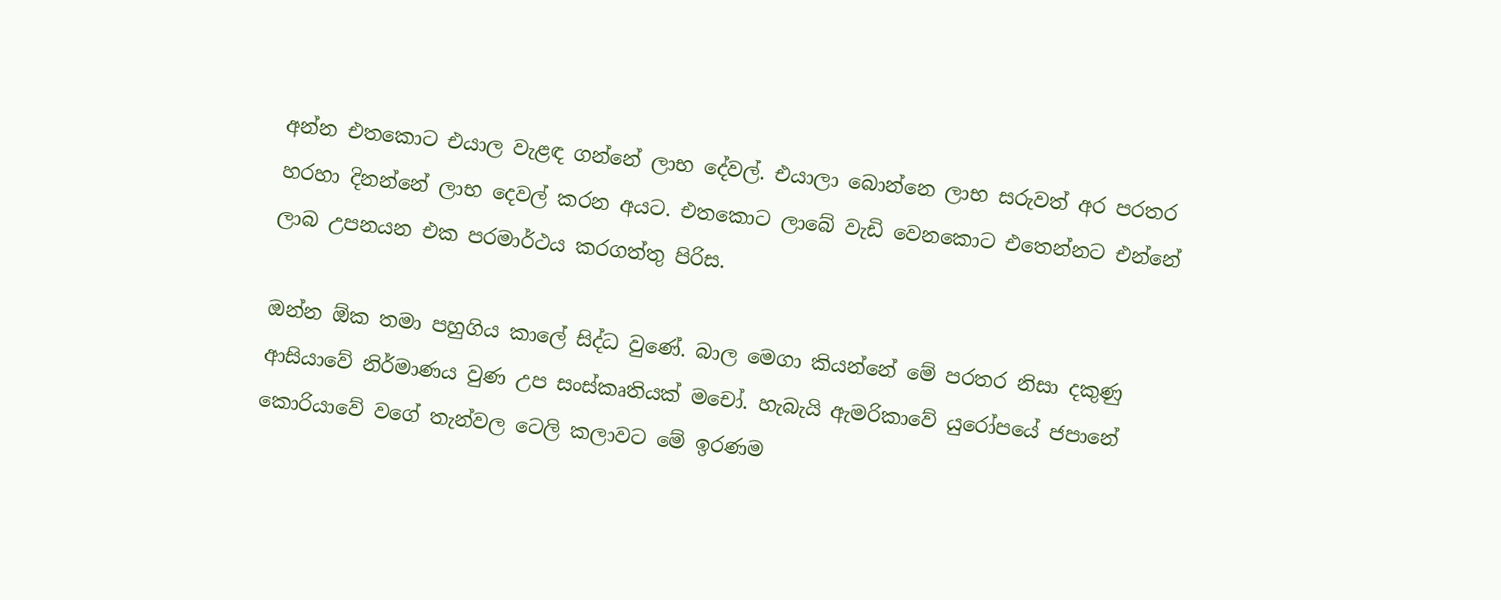අන්න එතකොට එයාල වැළඳ ගන්නේ ලාභ දේවල්. එයාලා බොන්නෙ ලාභ සරුවත් අර පරතර හරහා දිනන්නේ ලාභ දෙවල් කරන අයට. එතකොට ලාබේ වැඩි වෙනකොට එතෙන්නට එන්නේ ලාබ උපනයන එක පරමාර්ථය කරගත්තු පිරිස.

ඔන්න ඕක තමා පහුගිය කාලේ සිද්ධ වුණේ. බාල මෙගා කියන්නේ මේ පරතර නිසා දකුණු ආසියාවේ නිර්මාණය වුණ උප සංස්කෘතියක් මචෝ. හැබැයි ඇමරිකාවේ යුරෝපයේ ජපානේ කොරියාවේ වගේ තැන්වල ටෙලි කලාවට මේ ඉරණම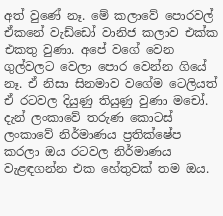අත් වුණේ නෑ. මේ කලාවේ පොරවල් ඒකනේ වැඩ්ඩෝ වානිජ කලාව එක්ක එකතු වුණා. අපේ වගේ වෙන ගුල්වලට වෙලා පොර වෙන්න ගියේ නෑ. ඒ නිසා සිනමාව වගේම ටෙලියත් ඒ රටවල දියුණු තියුණු වුණා මචෝ. දැන් ලංකාවේ තරුණ කොටස් ලංකාවේ නිර්මාණය ප්‍රතික්ෂේප කරලා ඔය රටවල නිර්මාණය වැළඳගන්න එක හේතුවක් තම ඔය.